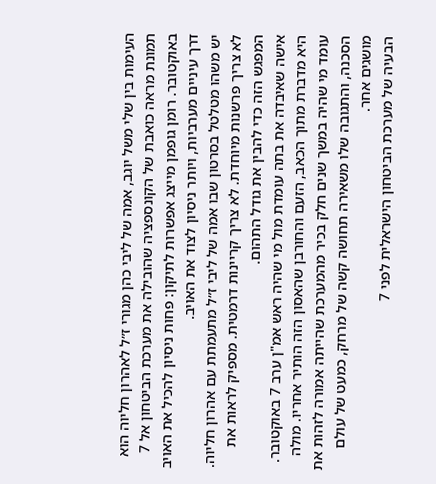העימות בין שלי משל יוגב, אמה של ליבי כהן מגורי ז״ל לאהרון חליוה הוא תמונת מראה כואבת של הקונספציה שהובילה את מערכת הביטחון אל 7 באוקטובר. רומן גופמן מייצג אפשרות לתיקון: פחות ניסיון להכיל את האויב דרך עיניים מערביות, ויותר ניסיון לצוד את האויב.
יש משהו מטלטל בסרטון שבו אמה של ליבי ז״ל מתעמתת עם אהרון חליוה. לא צריך פרשנות מיוחדת. לא צריך קריינות דרמטית. מספיק לראות את המפגש הזה כדי להבין את גודל התהום.
אישה שאיבדה את בתה עומדת מול מי שהיה ראש אמ"ן ערב 7 באוקטובר. היא מדברת מתוך הכאב, הזעם והחורבן שהאסון הזה הותיר אחריו. מולה עומד מי שהיה במשך שנים חלק בכיר מהמערכת שהייתה אמורה לזהות את הסכנה, והתגובה שלו משאירה תחושה קשה של מרחק, כמעט של עולם מושגים אחר.
הבעיה של מערכת הביטחון הישראלית לפני 7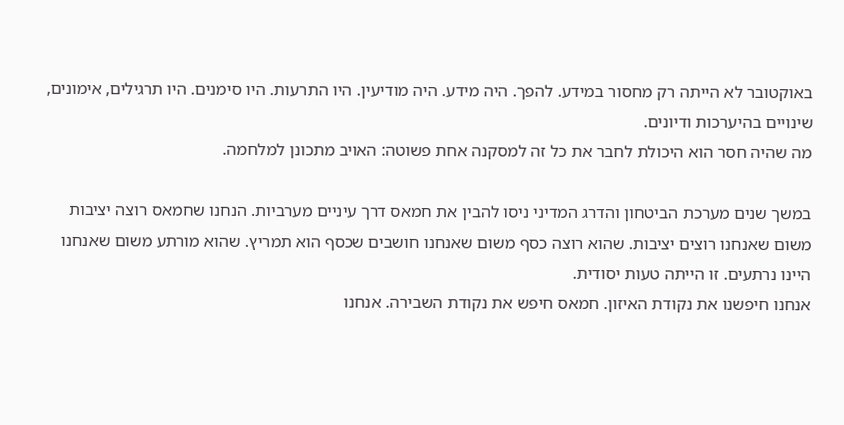באוקטובר לא הייתה רק מחסור במידע. להפך. היה מידע. היה מודיעין. היו התרעות. היו סימנים. היו תרגילים, אימונים, שינויים בהיערכות ודיונים.
מה שהיה חסר הוא היכולת לחבר את כל זה למסקנה אחת פשוטה: האויב מתכונן למלחמה.

במשך שנים מערכת הביטחון והדרג המדיני ניסו להבין את חמאס דרך עיניים מערביות. הנחנו שחמאס רוצה יציבות משום שאנחנו רוצים יציבות. שהוא רוצה כסף משום שאנחנו חושבים שכסף הוא תמריץ. שהוא מורתע משום שאנחנו היינו נרתעים. זו הייתה טעות יסודית.
אנחנו חיפשנו את נקודת האיזון. חמאס חיפש את נקודת השבירה. אנחנו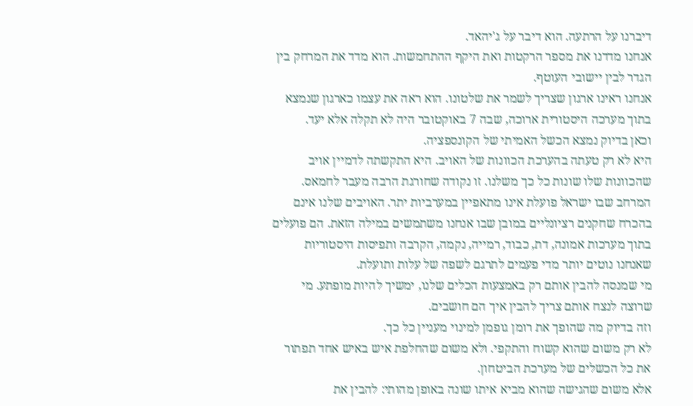דיברנו על הרתעה. הוא דיבר על ג'יהאד.
אנחנו מדדנו את מספר הרקטות ואת היקף ההתחמשות. הוא מדד את המרחק בין הגדר לבין יישובי העוטף.
אנחנו ראינו ארגון שצריך לשמר את שלטונו. הוא ראה את עצמו כארגון שנמצא בתוך מערכה היסטורית ארוכה, שבה 7 באוקטובר היה לא תקלה אלא יעד.
וכאן בדיוק נמצא הכשל האמיתי של הקונספציה.
היא לא רק טעתה בהערכת הכוונות של האויב. היא התקשתה לדמיין אויב שהכוונות שלו שונות כל כך משלנו. זו נקודה שחורגת הרבה מעבר לחמאס.
המרחב שבו ישראל פועלת אינו מתאפיין במערביות יתר. האויבים שלנו אינם בהכרח שחקנים רציונליים במובן שבו אנחנו משתמשים במילה הזאת. הם פועלים בתוך מערכות אמונה, דת, כבוד, רמייה, נקמה, הקרבה ותפיסות היסטוריות שאנחנו נוטים יותר מדי פעמים לתרגם לשפה של עלות ותועלת.
מי שמנסה להבין אותם רק באמצעות הכלים שלנו, ימשיך להיות מופתע. מי שרוצה לנצח אותם צריך להבין איך הם חושבים.
וזה בדיוק מה שהופך את רומן גופמן למינוי מעניין כל כך.
לא רק משום שהוא קשוח והתקפי. ולא משום שהחלפת איש באיש אחד תפתור את כל הכשלים של מערכת הביטחון.
אלא משום שהגישה שהוא מביא איתו שונה באופן מהותי: להבין את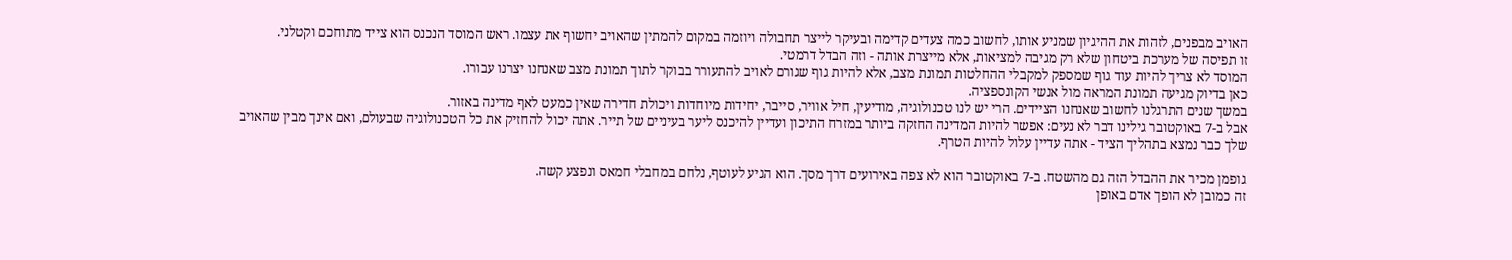האויב מבפנים, לזהות את ההיגיון שמניע אותו, לחשוב כמה צעדים קדימה ובעיקר לייצר תחבולה ויוזמה במקום להמתין שהאויב יחשוף את עצמו. ראש המוסד הנכנס הוא צייד מתוחכם וקטלני.
זו תפיסה של מערכת ביטחון שלא רק מגיבה למציאות, אלא מייצרת אותה - וזה הבדל דרמטי.
המוסד לא צריך להיות עוד גוף שמספק למקבלי ההחלטות תמונת מצב, אלא להיות גוף שגורם לאויב להתעורר בבוקר לתוך תמונת מצב שאנחנו יצרנו עבורו.
כאן בדיוק מגיעה תמונת המראה מול אנשי הקונספציה.
במשך שנים התרגלנו לחשוב שאנחנו הציידים. הרי יש לנו טכנולוגיה, מודיעין, חיל אוויר, סייבר, יחידות מיוחדות ויכולת חדירה שאין כמעט לאף מדינה באזור.
אבל ב-7 באוקטובר גילינו דבר לא נעים: אפשר להיות המדינה החזקה ביותר במזרח התיכון ועדיין להיכנס ליער בעיניים של תייר. אתה יכול להחזיק את כל הטכנולוגיה שבעולם, ואם אינך מבין שהאויב שלך כבר נמצא בתהליך הציד - אתה עדיין עלול להיות הטרף.

גופמן מכיר את ההבדל הזה גם מהשטח. ב-7 באוקטובר הוא לא צפה באירועים דרך מסך. הוא הגיע לעוטף, נלחם במחבלי חמאס ונפצע קשה.
זה כמובן לא הופך אדם באופן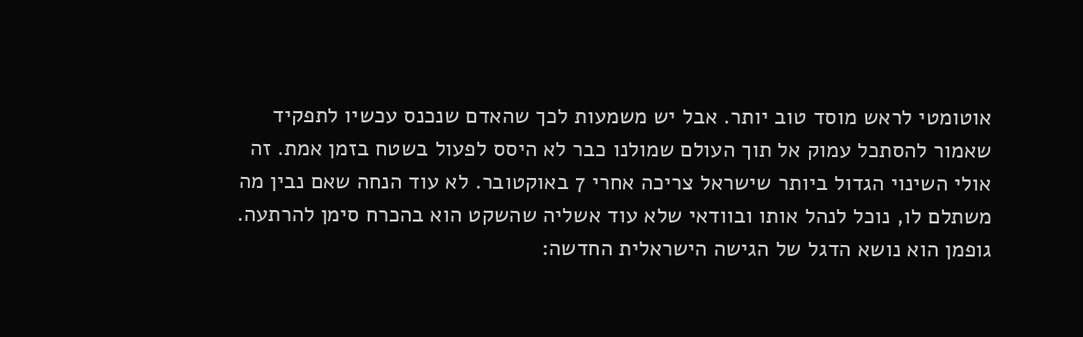אוטומטי לראש מוסד טוב יותר. אבל יש משמעות לכך שהאדם שנכנס עכשיו לתפקיד שאמור להסתכל עמוק אל תוך העולם שמולנו כבר לא היסס לפעול בשטח בזמן אמת. זה אולי השינוי הגדול ביותר שישראל צריכה אחרי 7 באוקטובר. לא עוד הנחה שאם נבין מה משתלם לו, נוכל לנהל אותו ובוודאי שלא עוד אשליה שהשקט הוא בהכרח סימן להרתעה.
גופמן הוא נושא הדגל של הגישה הישראלית החדשה: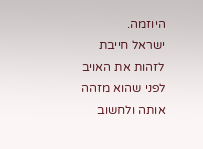היוזמה.
ישראל חייבת לזהות את האויב לפני שהוא מזהה אותה ולחשוב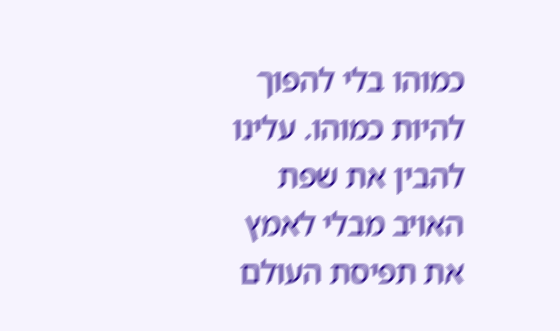כמוהו בלי להפוך להיות כמוהו. עלינו להבין את שפת האויב מבלי לאמץ את תפיסת העולם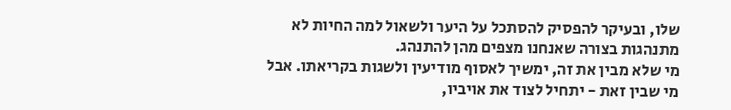שלו, ובעיקר להפסיק להסתכל על היער ולשאול למה החיות לא מתנהגות בצורה שאנחנו מצפים מהן להתנהג.
מי שלא מבין את זה, ימשיך לאסוף מודיעין ולשגות בקריאתו. אבל מי שבין זאת - יתחיל לצוד את אויביו,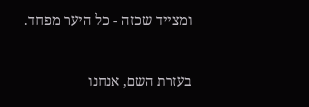ומצייד שכזה - כל היער מפחד.

בעזרת השם, אנחנו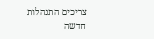צריכים התנהלות חדשה